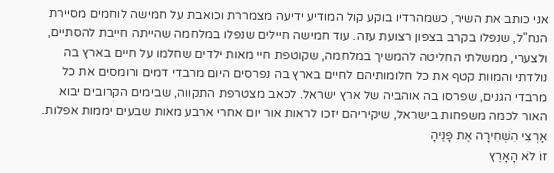אני כותב את השיר, כשמהרדיו בוקע קול המודיע ידיעה מצמררת וכואבת על חמישה לוחמים מסיירת הנח"ל, שנפלו בקרב בצפון רצועת עזה. עוד חמישה חיילים שנפלו במלחמה שהייתה חייבת להסתיים, ולצערי, ממשלתי החליטה להמשיך במלחמה, שקוטפת חיי מאות ילדים שחלמו על חיים בארץ בה נולדתי והמוות קטף את כל חלומותיהם לחיים בארץ בה נפרסים היום מרבדי דמים ורומסים את כל מרבדי הגנים, שפרסו בה אוהביה של ארץ ישראל. לכאב מצטרפת התקווה, שבימים הקרובים יבוא האור לכמה משפחות בישראל, שיקיריהם יזכו לראות אור יום אחרי ארבע מאות שבעים יממות אפלות.
אַרְצִי הִשְׁחִירָה אֶת פָּנֶיהָ
זוֹ לֹא הָאָרֶץ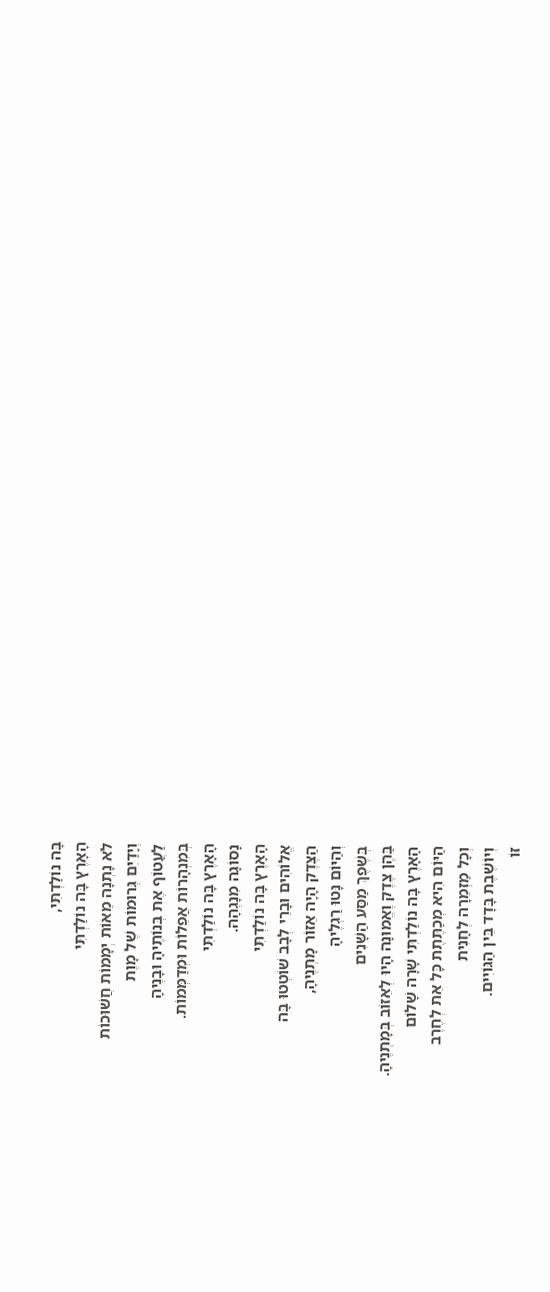בָּה נוֹלַדְתִּי,
הָאָרֶץ בָּה נוֹלַדְתִּי
לֹא נָתְנָה מֵאוֹת יְמָמוֹת חֲשׁוּכוֹת
וְיָדַיִם גְּרוּמוֹת שֶׁל מָוֶת
לַעֲטוֹף אֶת בְּנוֹתֶיהָ וּבָנֶיהָ
בְּמִנְהָרוֹת אֲפֵלוֹת וּמְדַמְּמוֹת.
הָאָרֶץ בָּה נוֹלַדְתִּי
נָסוֹגָה מִנָגְהָהּ.
הָאָרֶץ בָּה נוֹלַדְתִּי
אֱלוֹהִים וּבָרֵי לְבָב שׁוֹטְטוּ בָּה
הַצֶּדֶק הָיָה אֵזוֹר מָתְנֶיהָ,
וְהַיּוֹם נָּטוּ רַגְלֶיהָ
בְּשֶׁפֶךְ מַסַּע הַשָּׁנִים
בַּהֶן צֶדֶק וֶאֱמוּנָה הָיוּ לְאֵזוֹב בְּמָתְנֶיהָ.
הָאָרֶץ בָּה נוֹלַדְתִּי שָׁרָה שָׁלוֹם
הַיּוֹם הִיא מְכַתֶּתֶת כָּל אֵת לְחֶרֶב
וְכָל מַזְמֵרָה לְחָנִית
וְיוֹשֶׁבֶת בָּדָד בֵּין הַגּוֹיִים.
זוֹ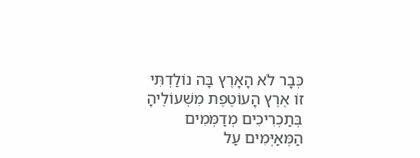כְּבָר לֹא הָאָרֶץ בָּה נוֹלַדְתִּי
זוֹ אֶרֶץ הָעוֹטֶפֶת מִשְׁעוֹלֶיהָ בְּתַכְרִיכִים מְדַמְּמִים
הַמְּאַיְּמִים עַל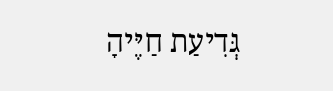גְּדִיעַת חַיֶּיהָ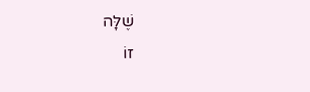שֶׁלָּה
זוֹ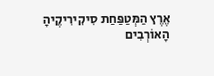אֶרֶץ הַמְּטַפַּחַת סִיקִירִיקֶיהָ
הָאוֹרְבִים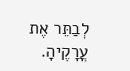לְבַתֵּר אֶת עֳרָקֶיהָ.